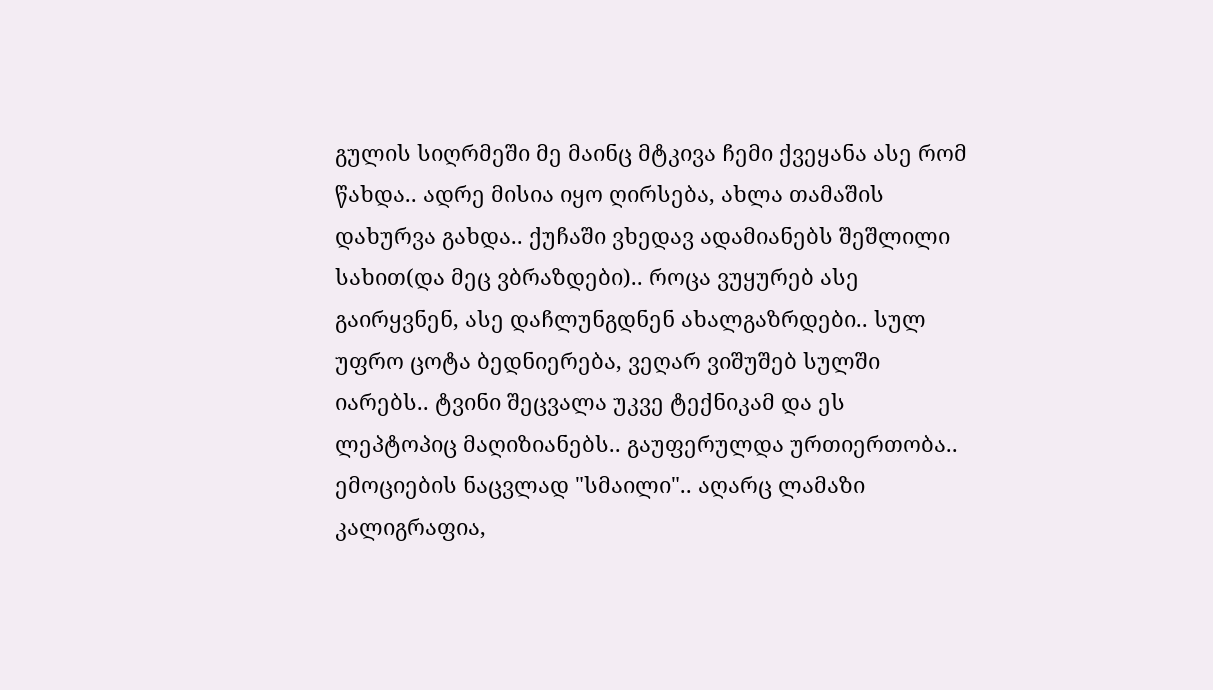გულის სიღრმეში მე მაინც მტკივა ჩემი ქვეყანა ასე რომ წახდა.. ადრე მისია იყო ღირსება, ახლა თამაშის დახურვა გახდა.. ქუჩაში ვხედავ ადამიანებს შეშლილი სახით(და მეც ვბრაზდები).. როცა ვუყურებ ასე გაირყვნენ, ასე დაჩლუნგდნენ ახალგაზრდები.. სულ უფრო ცოტა ბედნიერება, ვეღარ ვიშუშებ სულში იარებს.. ტვინი შეცვალა უკვე ტექნიკამ და ეს ლეპტოპიც მაღიზიანებს.. გაუფერულდა ურთიერთობა.. ემოციების ნაცვლად "სმაილი".. აღარც ლამაზი კალიგრაფია,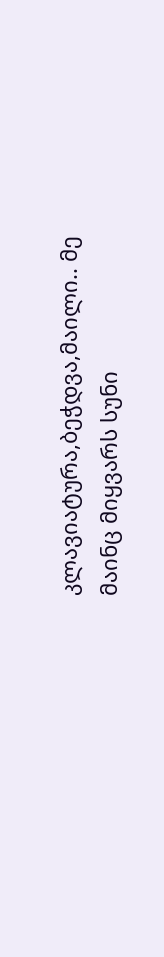კლავიატურა,ბეჭდვა,მაილი.. მე მაინც მიყვარს სუნი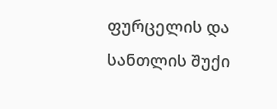ფურცელის და სანთლის შუქი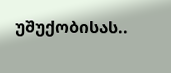უშუქობისას..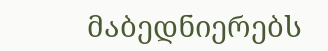მაბედნიერებს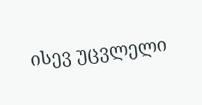ისევ უცვლელი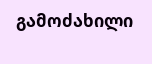გამოძახილი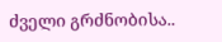ძველი გრძნობისა..